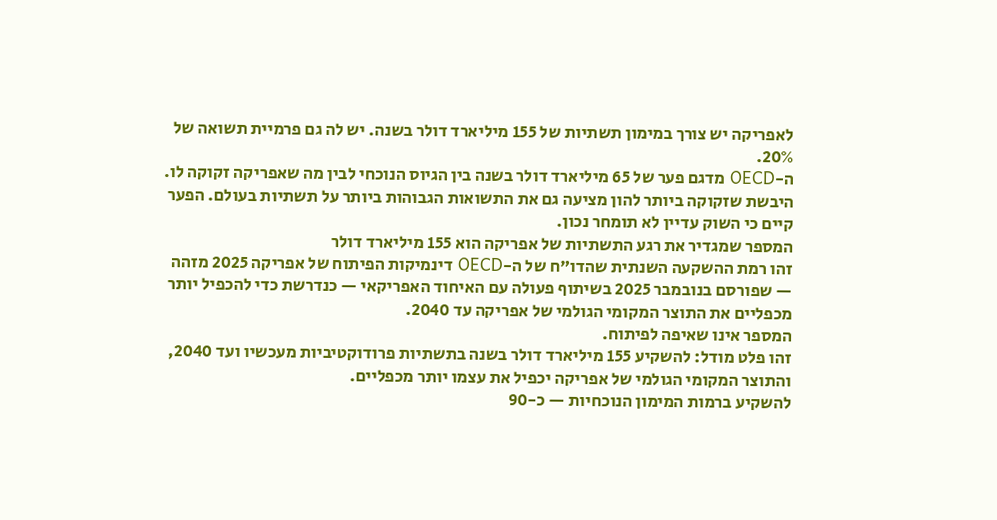לאפריקה יש צורך במימון תשתיות של 155 מיליארד דולר בשנה. יש לה גם פרמיית תשואה של 20%.
ה-OECD מדגם פער של 65 מיליארד דולר בשנה בין הגיוס הנוכחי לבין מה שאפריקה זקוקה לו. היבשת שזקוקה ביותר להון מציעה גם את התשואות הגבוהות ביותר על תשתיות בעולם. הפער קיים כי השוק עדיין לא תומחר נכון.
המספר שמגדיר את רגע התשתיות של אפריקה הוא 155 מיליארד דולר
זהו רמת ההשקעה השנתית שהדו"ח של ה-OECD דינמיקות הפיתוח של אפריקה 2025 מזהה — שפורסם בנובמבר 2025 בשיתוף פעולה עם האיחוד האפריקאי — כנדרשת כדי להכפיל יותר מכפליים את התוצר המקומי הגולמי של אפריקה עד 2040.
המספר אינו שאיפה לפיתוח.
זהו פלט מודל: להשקיע 155 מיליארד דולר בשנה בתשתיות פרודוקטיביות מעכשיו ועד 2040, והתוצר המקומי הגולמי של אפריקה יכפיל את עצמו יותר מכפליים.
להשקיע ברמות המימון הנוכחיות — כ-90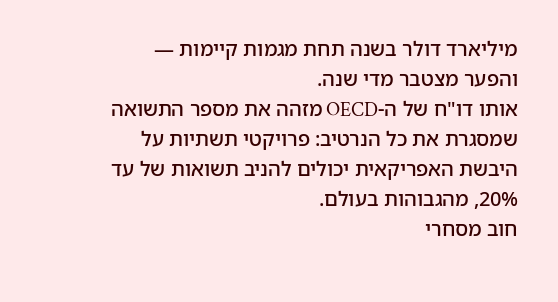מיליארד דולר בשנה תחת מגמות קיימות — והפער מצטבר מדי שנה.
אותו דו"ח של ה-OECD מזהה את מספר התשואה שמסגרת את כל הנרטיב: פרויקטי תשתיות על היבשת האפריקאית יכולים להניב תשואות של עד 20%, מהגבוהות בעולם.
חוב מסחרי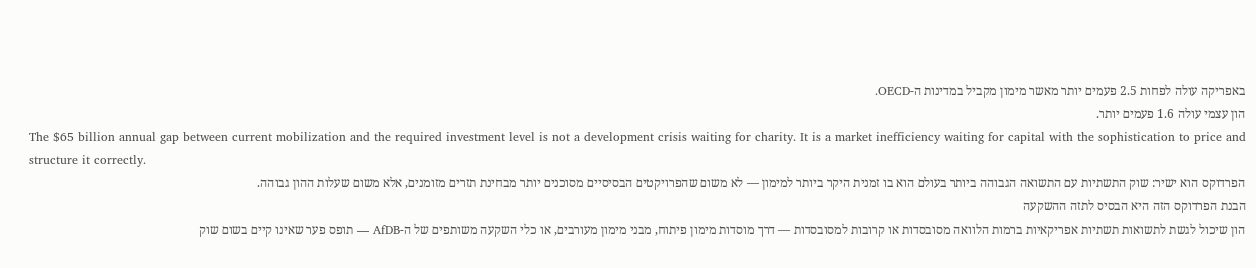באפריקה עולה לפחות 2.5 פעמים יותר מאשר מימון מקביל במדינות ה-OECD.
הון עצמי עולה 1.6 פעמים יותר.
The $65 billion annual gap between current mobilization and the required investment level is not a development crisis waiting for charity. It is a market inefficiency waiting for capital with the sophistication to price and structure it correctly.
הפרדוקס הוא ישיר: שוק התשתיות עם התשואה הגבוהה ביותר בעולם הוא בו זמנית היקר ביותר למימון — לא משום שהפרויקטים הבסיסיים מסוכנים יותר מבחינת תזרים מזומנים, אלא משום שעלות ההון גבוהה.
הבנת הפרדוקס הזה היא הבסיס לתזה ההשקעה
הון שיכול לגשת לתשואות תשתיות אפריקאיות ברמות הלוואה מסובסדות או קרובות למסובסדות — דרך מוסדות מימון פיתוח, מבני מימון מעורבים, או כלי השקעה משותפים של ה-AfDB — תופס פער שאינו קיים בשום שוק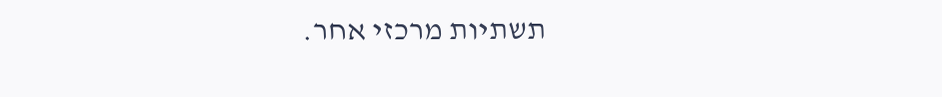תשתיות מרכזי אחר.